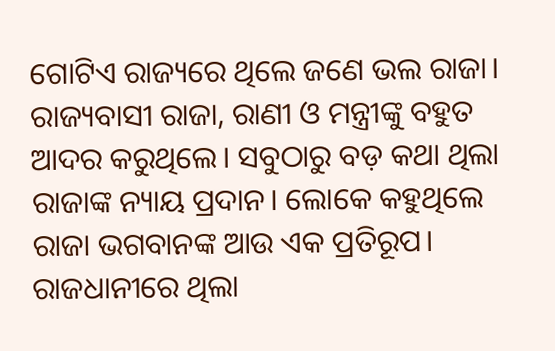ଗୋଟିଏ ରାଜ୍ୟରେ ଥିଲେ ଜଣେ ଭଲ ରାଜା। ରାଜ୍ୟବାସୀ ରାଜା, ରାଣୀ ଓ ମନ୍ତ୍ରୀଙ୍କୁ ବହୁତ ଆଦର କରୁଥିଲେ। ସବୁଠାରୁ ବଡ଼ କଥା ଥିଲା ରାଜାଙ୍କ ନ୍ୟାୟ ପ୍ରଦାନ। ଲୋକେ କହୁଥିଲେ ରାଜା ଭଗବାନଙ୍କ ଆଉ ଏକ ପ୍ରତିରୂପ।
ରାଜଧାନୀରେ ଥିଲା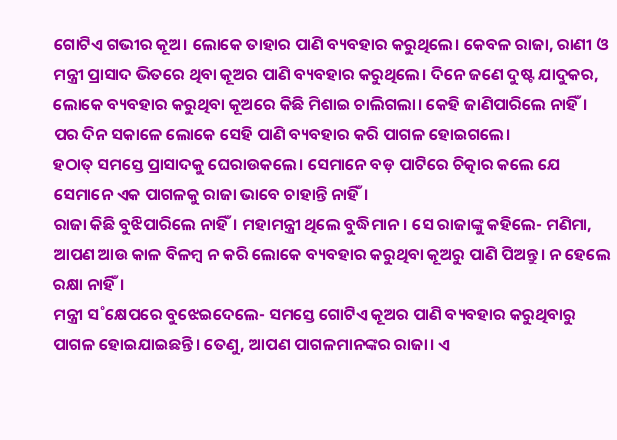ଗୋଟିଏ ଗଭୀର କୂଅ। ଲୋକେ ତାହାର ପାଣି ବ୍ୟବହାର କରୁଥିଲେ। କେବଳ ରାଜା, ରାଣୀ ଓ ମନ୍ତ୍ରୀ ପ୍ରାସାଦ ଭିତରେ ଥିବା କୂଅର ପାଣି ବ୍ୟବହାର କରୁଥିଲେ। ଦିନେ ଜଣେ ଦୁଷ୍ଟ ଯାଦୁକର, ଲୋକେ ବ୍ୟବହାର କରୁଥିବା କୂଅରେ କିଛି ମିଶାଇ ଚାଲିଗଲା। କେହି ଜାଣିପାରିଲେ ନାହିଁ। ପର ଦିନ ସକାଳେ ଲୋକେ ସେହି ପାଣି ବ୍ୟବହାର କରି ପାଗଳ ହୋଇଗଲେ।
ହଠାତ୍‌ ସମସ୍ତେ ପ୍ରାସାଦକୁ ଘେରାଉକଲେ। ସେମାନେ ବଡ଼ ପାଟିରେ ଚିତ୍କାର କଲେ ଯେ ସେମାନେ ଏକ ପାଗଳକୁ ରାଜା ଭାବେ ଚାହାନ୍ତି ନାହିଁ।
ରାଜା କିଛି ବୁଝିପାରିଲେ ନାହିଁ। ମହାମନ୍ତ୍ରୀ ଥିଲେ ବୁଦ୍ଧିମାନ। ସେ ରାଜାଙ୍କୁ କହିଲେ- ମଣିମା, ଆପଣ ଆଉ କାଳ ବିଳମ୍ବ ନ କରି ଲୋକେ ବ୍ୟବହାର କରୁଥିବା କୂଅରୁ ପାଣି ପିଅନ୍ତୁ। ନ ହେଲେ ରକ୍ଷା ନାହିଁ।
ମନ୍ତ୍ରୀ ସ˚କ୍ଷେପରେ ବୁଝେଇଦେଲେ- ସମସ୍ତେ ଗୋଟିଏ କୂଅର ପାଣି ବ୍ୟବହାର କରୁଥିବାରୁ ପାଗଳ ହୋଇଯାଇଛନ୍ତି। ତେଣୁ, ଆପଣ ପାଗଳମାନଙ୍କର ରାଜା। ଏ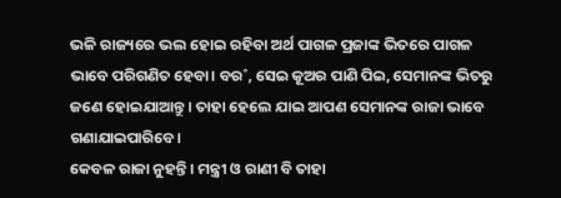ଭଳି ରାଜ୍ୟରେ ଭଲ ହୋଇ ରହିବା ଅର୍ଥ ପାଗଳ ପ୍ରଜାଙ୍କ ଭିତରେ ପାଗଳ ଭାବେ ପରିଗଣିତ ହେବା। ବର˚, ସେଇ କୂଅର ପାଣି ପିଇ, ସେମାନଙ୍କ ଭିତରୁ ଜଣେ ହୋଇଯାଆନ୍ତୁ। ତାହା ହେଲେ ଯାଇ ଆପଣ ସେମାନଙ୍କ ରାଜା ଭାବେ ଗଣାଯାଇପାରିବେ।
କେବଳ ରାଜା ନୁହନ୍ତି। ମନ୍ତ୍ରୀ ଓ ରାଣୀ ବି ତାହା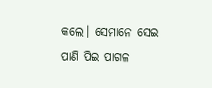କଲେ। ସେମାନେ ସେଇ ପାଣି ପିଇ ପାଗଳ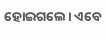ହୋଇଗଲେ। ଏବେ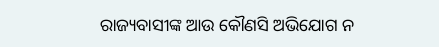ରାଜ୍ୟବାସୀଙ୍କ ଆଉ କୌଣସି ଅଭିଯୋଗ ନ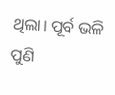ଥିଲା। ପୂର୍ବ ଭଳି ପୁଣି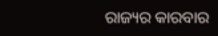ରାଜ୍ୟର କାରବାର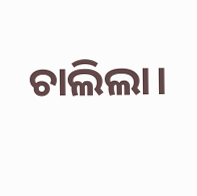ଚାଲିଲା।